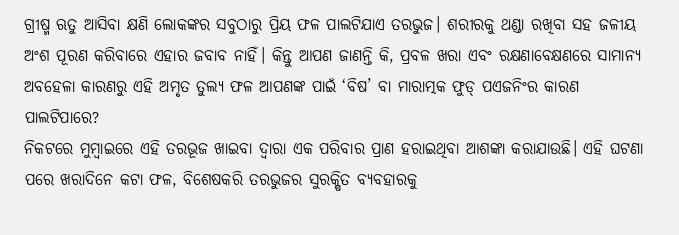ଗ୍ରୀଷ୍ମ ଋତୁ ଆସିବା କ୍ଷଣି ଲୋକଙ୍କର ସବୁଠାରୁ ପ୍ରିୟ ଫଳ ପାଲଟିଯାଏ ତରଭୁଜ। ଶରୀରକୁ ଥଣ୍ଡା ରଖିବା ସହ ଜଳୀୟ ଅଂଶ ପୂରଣ କରିବାରେ ଏହାର ଜବାବ ନାହିଁ। କିନ୍ତୁ ଆପଣ ଜାଣନ୍ତି କି, ପ୍ରବଳ ଖରା ଏବଂ ରକ୍ଷଣାବେକ୍ଷଣରେ ସାମାନ୍ୟ ଅବହେଳା କାରଣରୁ ଏହି ଅମୃତ ତୁଲ୍ୟ ଫଳ ଆପଣଙ୍କ ପାଇଁ ‘ବିଷ’ ବା ମାରାତ୍ମକ ଫୁଡ୍ ପଏଜନିଂର କାରଣ ପାଲଟିପାରେ?
ନିକଟରେ ମୁମ୍ବାଇରେ ଏହି ତରଭୂଜ ଖାଇବା ଦ୍ୱାରା ଏକ ପରିବାର ପ୍ରାଣ ହରାଇଥିବା ଆଶଙ୍କା କରାଯାଉଛି। ଏହି ଘଟଣା ପରେ ଖରାଦିନେ କଟା ଫଳ, ବିଶେଷକରି ତରଭୁଜର ସୁରକ୍ଷିତ ବ୍ୟବହାରକୁ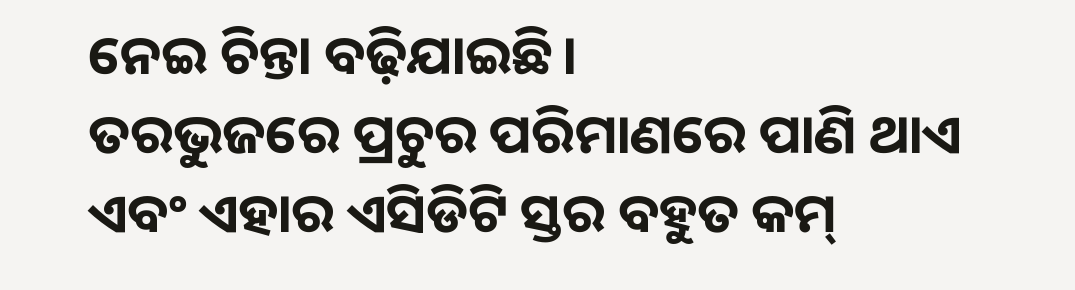ନେଇ ଚିନ୍ତା ବଢ଼ିଯାଇଛି।
ତରଭୁଜରେ ପ୍ରଚୁର ପରିମାଣରେ ପାଣି ଥାଏ ଏବଂ ଏହାର ଏସିଡିଟି ସ୍ତର ବହୁତ କମ୍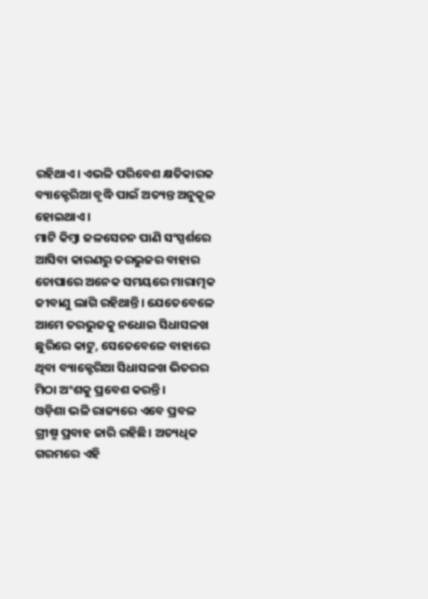ରହିଥାଏ। ଏଭଳି ପରିବେଶ କ୍ଷତିକାରକ ବ୍ୟାକ୍ଟେରିଆ ବୃଦ୍ଧି ପାଇଁ ଅତ୍ୟନ୍ତ ଅନୁକୂଳ ହୋଇଥାଏ।
ମାଟି କିମ୍ବା ଜଳସେଚନ ପାଣି ସଂସ୍ପର୍ଶରେ ଆସିବା କାରଣରୁ ତରଭୁଜର ବାହାର ଚୋପାରେ ଅନେକ ସମୟରେ ମାରାତ୍ମକ ଜୀବାଣୁ ଲାଗି ରହିଥାନ୍ତି। ଯେତେବେଳେ ଆମେ ତରଭୁଜକୁ ନଧୋଇ ସିଧାସଳଖ ଛୁରିରେ କାଟୁ, ସେତେବେଳେ ବାହାରେ ଥିବା ବ୍ୟାକ୍ଟେରିଆ ସିଧାସଳଖ ଭିତରର ମିଠା ଅଂଶକୁ ପ୍ରବେଶ କରନ୍ତି।
ଓଡ଼ିଶା ଭଳି ରାଜ୍ୟରେ ଏବେ ପ୍ରବଳ ଗ୍ରୀଷ୍ମ ପ୍ରବାହ ଜାରି ରହିଛି। ଅତ୍ୟଧିକ ଗରମରେ ଏହି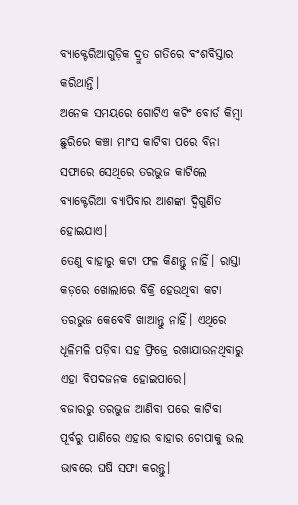ବ୍ୟାକ୍ଟେରିଆଗୁଡ଼ିକ ଦ୍ରୁତ ଗତିରେ ବଂଶବିସ୍ତାର କରିଥାନ୍ତି।
ଅନେକ ସମୟରେ ଗୋଟିଏ କଟିଂ ବୋର୍ଡ କିମ୍ବା ଛୁରିରେ କଞ୍ଚା ମାଂସ କାଟିବା ପରେ ବିନା ସଫାରେ ସେଥିରେ ତରଭୁଜ କାଟିଲେ ବ୍ୟାକ୍ଟେରିଆ ବ୍ୟାପିବାର ଆଶଙ୍କା ଦ୍ୱିଗୁଣିତ ହୋଇଯାଏ।
ତେଣୁ ବାହାରୁ କଟା ଫଳ କିଣନ୍ତୁ ନାହିଁ। ରାସ୍ତା କଡ଼ରେ ଖୋଲାରେ ବିକ୍ରି ହେଉଥିବା କଟା ତରଭୁଜ କେବେବି ଖାଆନ୍ତୁ ନାହିଁ। ଏଥିରେ ଧୂଳିମଳି ପଡ଼ିବା ସହ ଫ୍ରିଜ୍ରେ ରଖାଯାଉନଥିବାରୁ ଏହା ବିପଦଜନକ ହୋଇପାରେ।
ବଜାରରୁ ତରଭୁଜ ଆଣିବା ପରେ କାଟିବା ପୂର୍ବରୁ ପାଣିରେ ଏହାର ବାହାର ଚୋପାକୁ ଭଲ ଭାବରେ ଘଷି ସଫା କରନ୍ତୁ।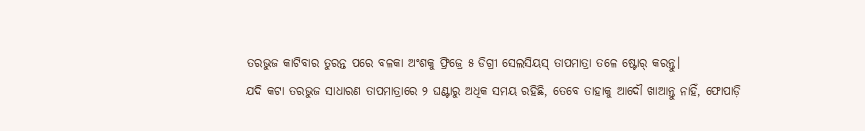ତରଭୁଜ କାଟିବାର ତୁରନ୍ତ ପରେ ବଳକା ଅଂଶକୁ ଫ୍ରିଜ୍ରେ ୫ ଡିଗ୍ରୀ ସେଲସିୟସ୍ ତାପମାତ୍ରା ତଳେ ଷ୍ଟୋର୍ କରନ୍ତୁ।
ଯଦି କଟା ତରଭୁଜ ସାଧାରଣ ତାପମାତ୍ରାରେ ୨ ଘଣ୍ଟାରୁ ଅଧିକ ସମୟ ରହିଛି, ତେବେ ତାହାକୁ ଆଦୌ ଖାଆନ୍ତୁ ନାହିଁ, ଫୋପାଡ଼ି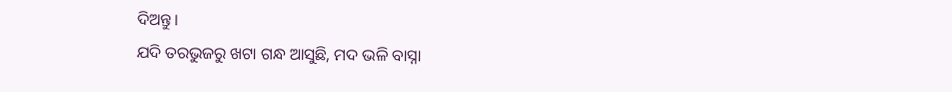ଦିଅନ୍ତୁ।
ଯଦି ତରଭୁଜରୁ ଖଟା ଗନ୍ଧ ଆସୁଛି, ମଦ ଭଳି ବାସ୍ନା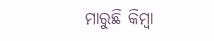ମାରୁଛି କିମ୍ବା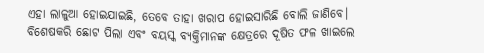ଏହା ଲାଳୁଆ ହୋଇଯାଇଛି, ତେବେ ତାହା ଖରାପ ହୋଇସାରିଛି ବୋଲି ଜାଣିବେ।
ବିଶେଷକରି ଛୋଟ ପିଲା ଏବଂ ବୟସ୍କ ବ୍ୟକ୍ତିମାନଙ୍କ କ୍ଷେତ୍ରରେ ଦୂଷିତ ଫଳ ଖାଇଲେ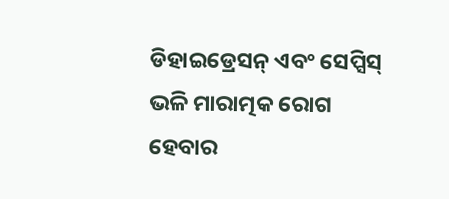ଡିହାଇଡ୍ରେସନ୍ ଏବଂ ସେପ୍ସିସ୍ ଭଳି ମାରାତ୍ମକ ରୋଗ ହେବାର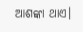ଆଶଙ୍କା ଥାଏ।